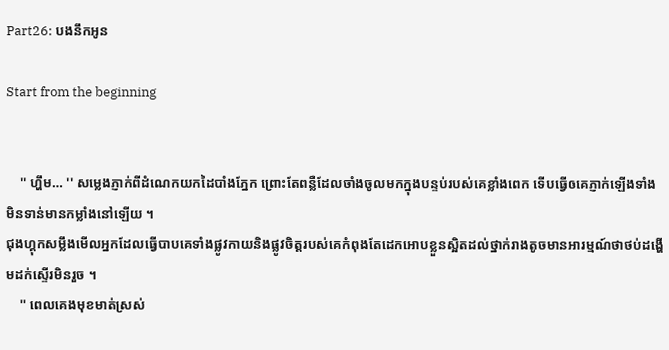Part26: បងនឹកអូន

Start from the beginning


    '' ហ្ហឹម… '' សម្លេងភ្ញាក់ពីដំណេកយកដៃបាំងភ្នែក ព្រោះតែពន្លឺដែលចាំងចូលមកក្នុងបន្ទប់របស់គេខ្លាំងពេក ទើបធ្វើឲគេភ្ញាក់ឡើងទាំងមិនទាន់មានកម្លាំងនៅឡើយ ។
ជុងហ្គុកសម្លឹងមើលអ្នកដែលធ្វើបាបគេទាំងផ្លូវកាយនិងផ្លូវចិត្តរបស់គេកំពុងតែដេកអោបខ្លួនស្អិតដល់ថ្នាក់រាងតូចមានអារម្មណ៍ថាថប់ដង្ហើមដក់ស្ទើរមិនរួច ។
    '' ពេលគេងមុខមាត់ស្រស់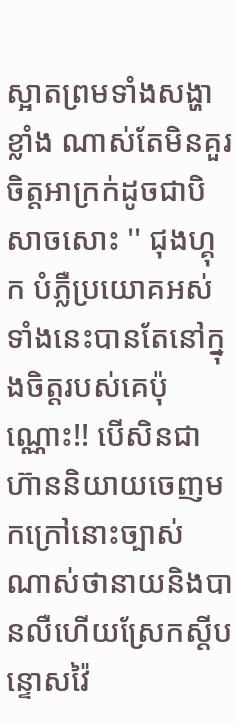ស្អាតព្រមទាំងសង្ហាខ្លាំង ណាស់តែមិនគួរចិត្តអាក្រក់ដូចជាបិសាចសោះ '' ជុងហ្គុក បំភ្លឺប្រយោគអស់ទាំងនេះបានតែនៅក្នុងចិត្តរបស់គេប៉ុណ្ណោះ!! បើសិនជាហ៊ាននិយាយចេញមកក្រៅនោះច្បាស់ ណាស់ថានាយនិងបានលឺហើយស្រែកស្តីបន្ទោសវ៉ៃ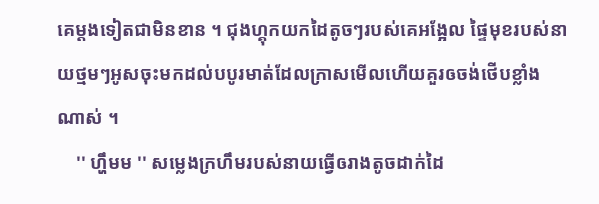គេម្តងទៀតជាមិនខាន ។ ជុងហ្គុកយកដៃតូចៗរបស់គេអង្អែល ផ្ទៃមុខរបស់នាយថ្មមៗអូសចុះមកដល់បបូរមាត់ដែលក្រាសមើលហើយគួរឲចង់ថើបខ្លាំងណាស់ ។
    '' ហ្ហឹមម '' សម្លេងក្រហឹមរបស់នាយធ្វើឲរាងតូចដាក់ដៃ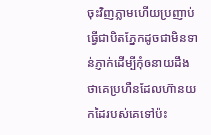ចុះវិញភ្លាមហើយប្រញាប់ធ្វើជាបិតភ្នែកដូចជាមិនទាន់ភ្ញាក់ដើម្បីកុំឲនាយដឹងថាគេប្រហឺនដែលហ៊ានយកដៃរបស់គេទៅប៉ះ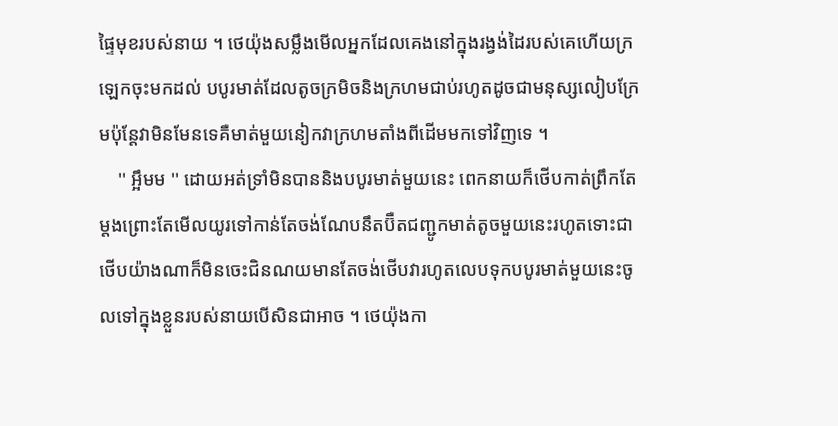ផ្ទៃមុខរបស់នាយ ។ ថេយ៉ុងសម្លឹងមើលអ្នកដែលគេងនៅក្នុងរង្វង់ដៃរបស់គេហើយក្រឡេកចុះមកដល់ បបូរមាត់ដែលតូចក្រមិចនិងក្រហមជាប់រហូតដូចជាមនុស្សលៀបក្រែមប៉ុន្តែវាមិនមែនទេគឺមាត់មួយនៀកវាក្រហមតាំងពីដើមមកទៅវិញទេ ។
    '' អ្អឹមម '' ដោយអត់ទ្រាំមិនបាននិងបបូរមាត់មួយនេះ ពេកនាយក៏ថើបកាត់ព្រឹកតែម្តងព្រោះតែមើលយូរទៅកាន់តែចង់ណែបនឹតប៊ឺតជញ្ជូកមាត់តូចមួយនេះរហូតទោះជាថើបយ៉ាងណាក៏មិនចេះជិនណយមានតែចង់ថើបវារហូតលេបទុកបបូរមាត់មួយនេះចូលទៅក្នុងខ្លួនរបស់នាយបើសិនជាអាច ។ ថេយ៉ុងកា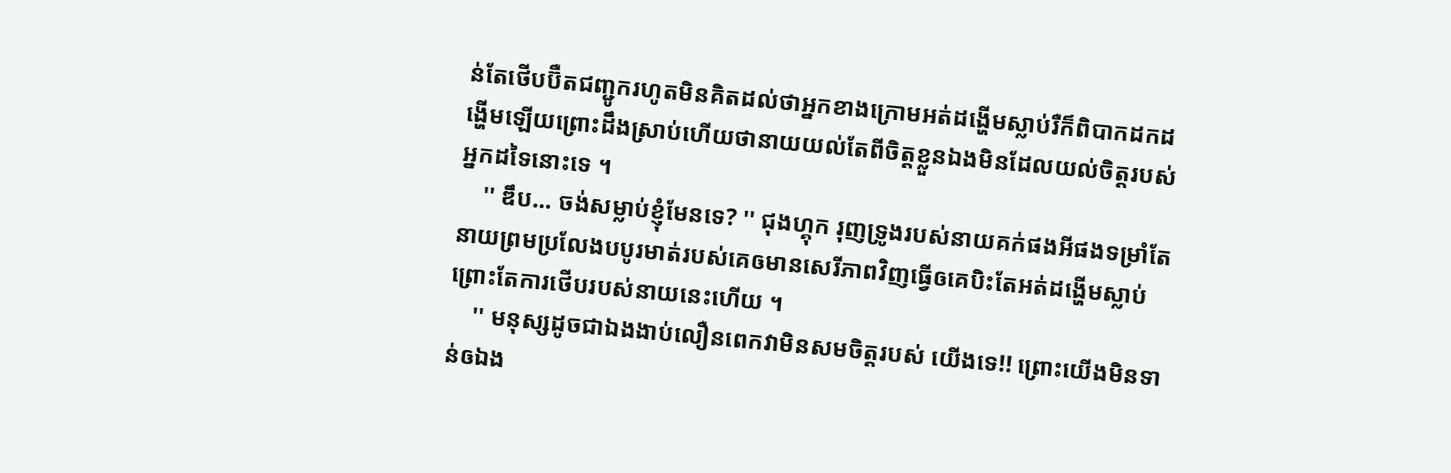ន់តែថើបប៊ឺតជញ្ជូករហូតមិនគិតដល់ថាអ្នកខាងក្រោមអត់ដង្ហើមស្លាប់រឺក៏ពិបាកដកដង្ហើមឡើយព្រោះដឹងស្រាប់ហើយថានាយយល់តែពីចិត្តខ្លួនឯងមិនដែលយល់ចិត្តរបស់អ្នកដទៃនោះទេ ។
    '' ឌឹប… ចង់សម្លាប់ខ្ញុំមែនទេ? '' ជុងហ្គុក រុញទ្រូងរបស់នាយគក់ផងអីផងទម្រាំតែនាយព្រមប្រលែងបបូរមាត់របស់គេឲមានសេរីភាពវិញធ្វើឲគេបិះតែអត់ដង្ហើមស្លាប់ព្រោះតែការថើបរបស់នាយនេះហើយ ។
    '' មនុស្សដូចជាឯងងាប់លឿនពេកវាមិនសមចិត្តរបស់ យើងទេ!! ព្រោះយើងមិនទាន់ឲឯង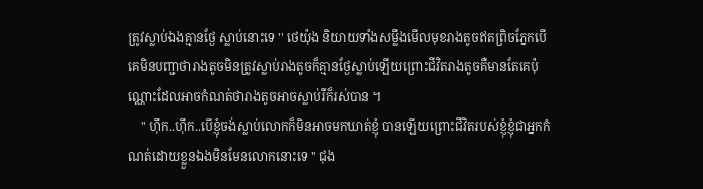ត្រូវស្លាប់ឯងគ្មានថ្ងែ ស្លាប់នោះទេ '' ថេយ៉ុង និយាយទាំងសម្លឹងមើលមុខរាងតូចឥតព្រិចភ្នែកបើគេមិនបញ្ជាថារាងតូចមិនត្រូវស្លាប់រាងតូចក៏គ្មានថ្ងែស្លាប់ឡើយព្រោះជីវិតរាងតូចគឺមានតែគេប៉ុណ្ណោះដែលអាចកំណត់ថារាងតូចអាចស្លាប់រឺក៏រស់បាន ។
    '' ហ៊ឹក..ហ៊ឹក..បើខ្ញុំចង់ស្លាប់លោកក៏មិនអាចមកឃាត់ខ្ញុំ បានឡើយព្រោះជីវិតរបស់ខ្ញុំខ្ញុំជាអ្នកកំណត់ដោយខ្លួនឯងមិនមែនលោកនោះទេ '' ជុង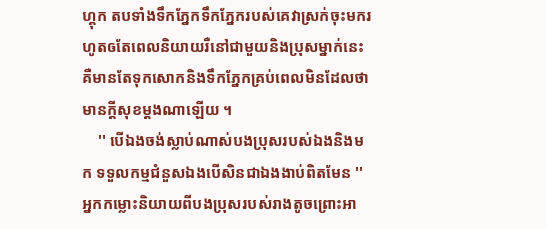ហ្គុក តបទាំងទឹកភ្នែកទឹកភ្នែករបស់គេវាស្រក់ចុះមករហូតឲតែពេលនិយាយរឺនៅជាមួយនិងប្រុសម្នាក់នេះគឺមានតែទុកសោកនិងទឹកភ្នែកគ្រប់ពេលមិនដែលថាមានក្តីសុខម្តងណាឡើយ ។
    '' បើឯងចង់ស្លាប់ណាស់បងប្រុសរបស់ឯងនិងមក ទទួលកម្មជំនួសឯងបើសិនជាឯងងាប់ពិតមែន '' អ្នកកម្លោះនិយាយពីបងប្រុសរបស់រាងតូចព្រោះអា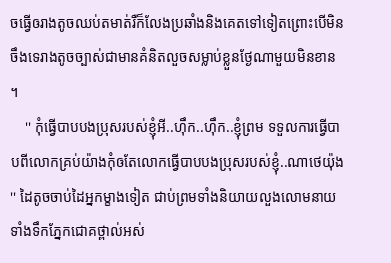ចធ្វើឲរាងតូចឈប់តមាត់រឺក៏លែងប្រឆាំងនិងគេតទៅទៀតព្រោះបើមិនចឹងទេរាងតូចច្បាស់ជាមានគំនិតលួចសម្លាប់ខ្លួនថ្ងែណាមួយមិនខាន ។
    '' កុំធ្វើបាបបងប្រុសរបស់ខ្ញុំអី..ហ៊ឹក..ហ៊ឹក..ខ្ញុំព្រម ទទួលការធ្វើបាបពីលោកគ្រប់យ៉ាងកុំឲតែលោកធ្វើបាបបងប្រុសរបស់ខ្ញុំ..ណាថេយ៉ុង '' ដៃតូចចាប់ដៃអ្នកម្ខាងទៀត ជាប់ព្រមទាំងនិយាយលួងលោមនាយទាំងទឹកភ្នែកជោគថ្ពាល់អស់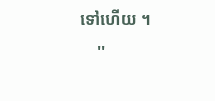ទៅហើយ ។
    ''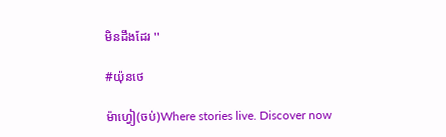មិនដឹងដែរ ''

#យ៉ុនថេ

ម៉ាហ្វៀ(ចប់)Where stories live. Discover now